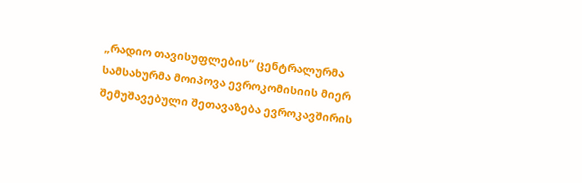„რადიო თავისუფლების“ ცენტრალურმა სამსახურმა მოიპოვა ევროკომისიის მიერ შემუშავებული შეთავაზება ევროკავშირის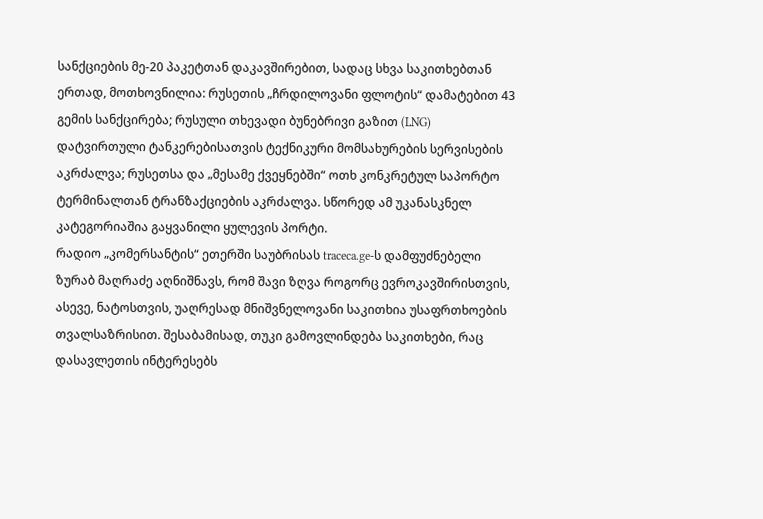სანქციების მე-20 პაკეტთან დაკავშირებით, სადაც სხვა საკითხებთან ერთად, მოთხოვნილია: რუსეთის „ჩრდილოვანი ფლოტის“ დამატებით 43 გემის სანქცირება; რუსული თხევადი ბუნებრივი გაზით (LNG) დატვირთული ტანკერებისათვის ტექნიკური მომსახურების სერვისების აკრძალვა; რუსეთსა და „მესამე ქვეყნებში“ ოთხ კონკრეტულ საპორტო ტერმინალთან ტრანზაქციების აკრძალვა. სწორედ ამ უკანასკნელ კატეგორიაშია გაყვანილი ყულევის პორტი.
რადიო „კომერსანტის“ ეთერში საუბრისას traceca.ge-ს დამფუძნებელი ზურაბ მაღრაძე აღნიშნავს, რომ შავი ზღვა როგორც ევროკავშირისთვის, ასევე, ნატოსთვის, უაღრესად მნიშვნელოვანი საკითხია უსაფრთხოების თვალსაზრისით. შესაბამისად, თუკი გამოვლინდება საკითხები, რაც დასავლეთის ინტერესებს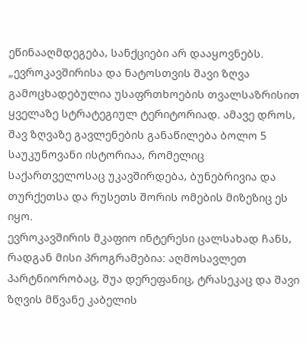ეწინააღმდეგება, სანქციები არ დააყოვნებს.
„ევროკავშირისა და ნატოსთვის შავი ზღვა გამოცხადებულია უსაფრთხოების თვალსაზრისით ყველაზე სტრატეგიულ ტერიტორიად. ამავე დროს, შავ ზღვაზე გავლენების განაწილება ბოლო 5 საუკუნოვანი ისტორიაა, რომელიც საქართველოსაც უკავშირდება, ბუნებრივია და თურქეთსა და რუსეთს შორის ომების მიზეზიც ეს იყო.
ევროკავშირის მკაფიო ინტერესი ცალსახად ჩანს, რადგან მისი პროგრამებია: აღმოსავლეთ პარტნიორობაც, შუა დერეფანიც, ტრასეკაც და შავი ზღვის მწვანე კაბელის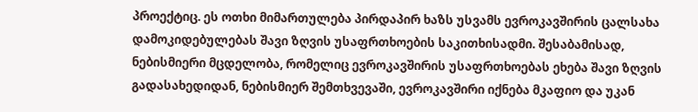პროექტიც. ეს ოთხი მიმართულება პირდაპირ ხაზს უსვამს ევროკავშირის ცალსახა დამოკიდებულებას შავი ზღვის უსაფრთხოების საკითხისადმი. შესაბამისად, ნებისმიერი მცდელობა, რომელიც ევროკავშირის უსაფრთხოებას ეხება შავი ზღვის გადასახედიდან, ნებისმიერ შემთხვევაში, ევროკავშირი იქნება მკაფიო და უკან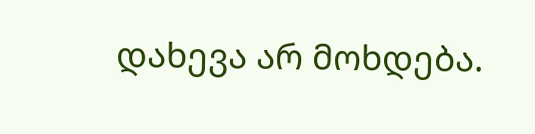დახევა არ მოხდება.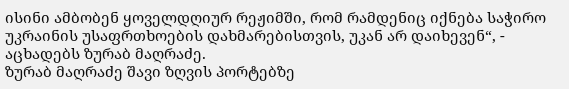ისინი ამბობენ ყოველდღიურ რეჟიმში, რომ რამდენიც იქნება საჭირო უკრაინის უსაფრთხოების დახმარებისთვის, უკან არ დაიხევენ“, - აცხადებს ზურაბ მაღრაძე.
ზურაბ მაღრაძე შავი ზღვის პორტებზე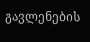გავლენების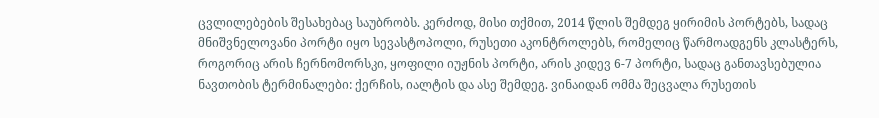ცვლილებების შესახებაც საუბრობს. კერძოდ, მისი თქმით, 2014 წლის შემდეგ ყირიმის პორტებს, სადაც მნიშვნელოვანი პორტი იყო სევასტოპოლი, რუსეთი აკონტროლებს, რომელიც წარმოადგენს კლასტერს, როგორიც არის ჩერნომორსკი, ყოფილი იუჟნის პორტი, არის კიდევ 6-7 პორტი, სადაც განთავსებულია ნავთობის ტერმინალები: ქერჩის, იალტის და ასე შემდეგ. ვინაიდან ომმა შეცვალა რუსეთის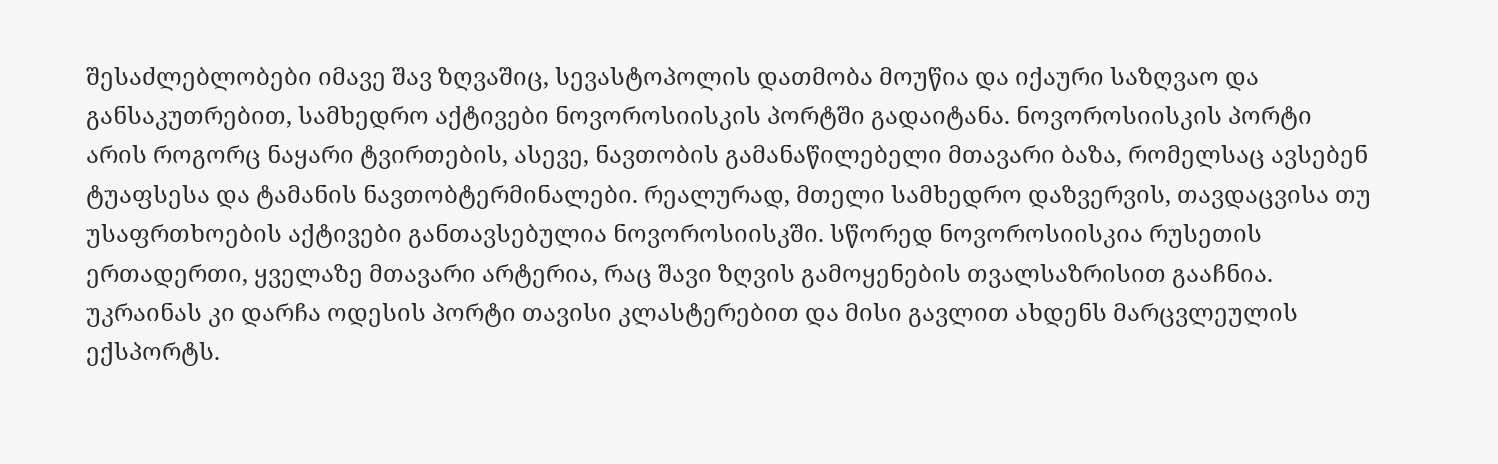შესაძლებლობები იმავე შავ ზღვაშიც, სევასტოპოლის დათმობა მოუწია და იქაური საზღვაო და განსაკუთრებით, სამხედრო აქტივები ნოვოროსიისკის პორტში გადაიტანა. ნოვოროსიისკის პორტი არის როგორც ნაყარი ტვირთების, ასევე, ნავთობის გამანაწილებელი მთავარი ბაზა, რომელსაც ავსებენ ტუაფსესა და ტამანის ნავთობტერმინალები. რეალურად, მთელი სამხედრო დაზვერვის, თავდაცვისა თუ უსაფრთხოების აქტივები განთავსებულია ნოვოროსიისკში. სწორედ ნოვოროსიისკია რუსეთის ერთადერთი, ყველაზე მთავარი არტერია, რაც შავი ზღვის გამოყენების თვალსაზრისით გააჩნია. უკრაინას კი დარჩა ოდესის პორტი თავისი კლასტერებით და მისი გავლით ახდენს მარცვლეულის ექსპორტს.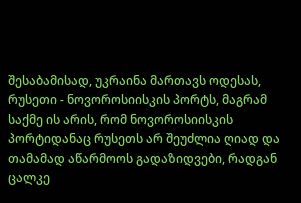შესაბამისად, უკრაინა მართავს ოდესას, რუსეთი - ნოვოროსიისკის პორტს, მაგრამ საქმე ის არის, რომ ნოვოროსიისკის პორტიდანაც რუსეთს არ შეუძლია ღიად და თამამად აწარმოოს გადაზიდვები, რადგან ცალკე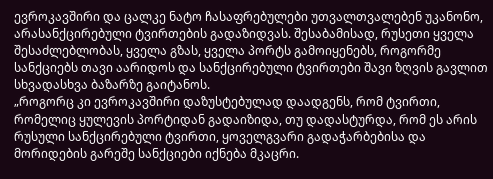ევროკავშირი და ცალკე ნატო ჩასაფრებულები უთვალთვალებენ უკანონო, არასანქცირებული ტვირთების გადაზიდვას. შესაბამისად, რუსეთი ყველა შესაძლებლობას, ყველა გზას, ყველა პორტს გამოიყენებს, როგორმე სანქციებს თავი აარიდოს და სანქცირებული ტვირთები შავი ზღვის გავლით სხვადასხვა ბაზარზე გაიტანოს.
„როგორც კი ევროკავშირი დაზუსტებულად დაადგენს, რომ ტვირთი, რომელიც ყულევის პორტიდან გადაიზიდა, თუ დადასტურდა, რომ ეს არის რუსული სანქცირებული ტვირთი, ყოველგვარი გადაჭარბებისა და მორიდების გარეშე სანქციები იქნება მკაცრი.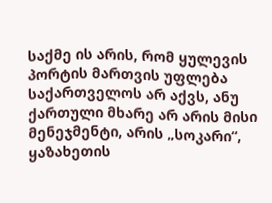საქმე ის არის, რომ ყულევის პორტის მართვის უფლება საქართველოს არ აქვს, ანუ ქართული მხარე არ არის მისი მენეჯმენტი, არის „სოკარი“, ყაზახეთის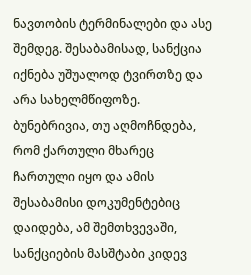ნავთობის ტერმინალები და ასე შემდეგ. შესაბამისად, სანქცია იქნება უშუალოდ ტვირთზე და არა სახელმწიფოზე. ბუნებრივია, თუ აღმოჩნდება, რომ ქართული მხარეც ჩართული იყო და ამის შესაბამისი დოკუმენტებიც დაიდება, ამ შემთხვევაში, სანქციების მასშტაბი კიდევ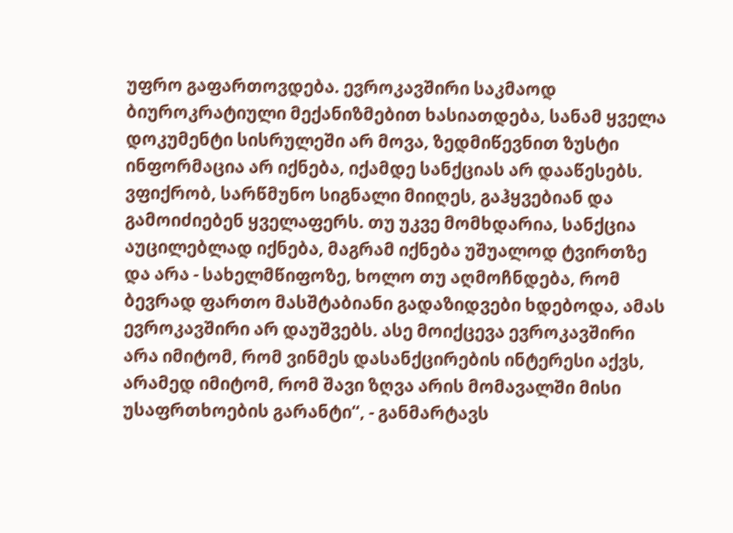უფრო გაფართოვდება. ევროკავშირი საკმაოდ ბიუროკრატიული მექანიზმებით ხასიათდება, სანამ ყველა დოკუმენტი სისრულეში არ მოვა, ზედმიწევნით ზუსტი ინფორმაცია არ იქნება, იქამდე სანქციას არ დააწესებს.
ვფიქრობ, სარწმუნო სიგნალი მიიღეს, გაჰყვებიან და გამოიძიებენ ყველაფერს. თუ უკვე მომხდარია, სანქცია აუცილებლად იქნება, მაგრამ იქნება უშუალოდ ტვირთზე და არა - სახელმწიფოზე, ხოლო თუ აღმოჩნდება, რომ ბევრად ფართო მასშტაბიანი გადაზიდვები ხდებოდა, ამას ევროკავშირი არ დაუშვებს. ასე მოიქცევა ევროკავშირი არა იმიტომ, რომ ვინმეს დასანქცირების ინტერესი აქვს, არამედ იმიტომ, რომ შავი ზღვა არის მომავალში მისი უსაფრთხოების გარანტი“, - განმარტავს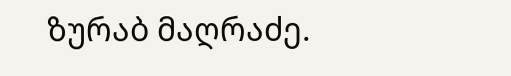ზურაბ მაღრაძე.